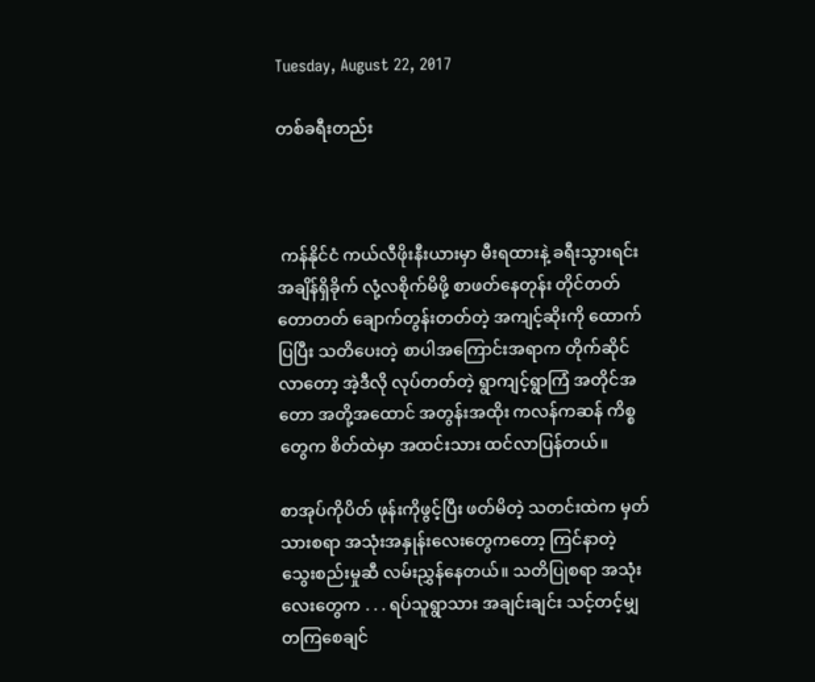Tuesday, August 22, 2017

တစ်ခရီးတည်း



 ကန်နိုင်ငံ ကယ်လီဖိုးနီးယားမှာ မီးရထားနဲ့ ခရီးသွားရင်း အချိန်ရှိခိုက် လုံ့လစိုက်မိဖို့ စာဖတ်နေတုန်း တိုင်တတ်တောတတ် ချောက်တွန်းတတ်တဲ့ အကျင့်ဆိုးကို ထောက်ပြပြီး သတိပေးတဲ့ စာပါအကြောင်းအရာက တိုက်ဆိုင်လာတော့ အဲ့ဒီလို လုပ်တတ်တဲ့ ရွာကျင့်ရွာကြံ အတိုင်အတော အတို့အထောင် အတွန်းအထိုး ကလန်ကဆန် ကိစ္စတွေက စိတ်ထဲမှာ အထင်းသား ထင်လာပြန်တယ်။

စာအုပ်ကိုပိတ် ဖုန်းကိုဖွင့်ပြီး ဖတ်မိတဲ့ သတင်းထဲက မှတ်သားစရာ အသုံးအနှုန်းလေးတွေကတော့ ကြင်နာတဲ့ သွေးစည်းမှုဆီ လမ်းညွှန်နေတယ်။ သတိပြုစရာ အသုံးလေးတွေက . . . ရပ်သူရွာသား အချင်းချင်း သင့်တင့်မျှတကြစေချင်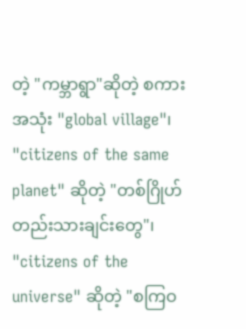တဲ့ "ကမ္ဘာရွာ"ဆိုတဲ့ စကားအသုံး "global village"၊ "citizens of the same planet" ဆိုတဲ့ "တစ်ဂြိုဟ်တည်းသားချင်းတွေ"၊ "citizens of the universe" ဆိုတဲ့ "စကြဝ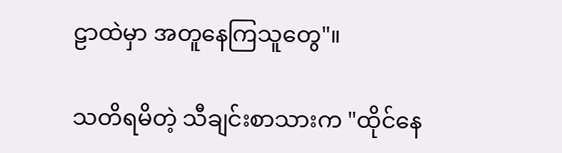ဠာထဲမှာ အတူနေကြသူတွေ"။

သတိရမိတဲ့ သီချင်းစာသားက "ထိုင်နေ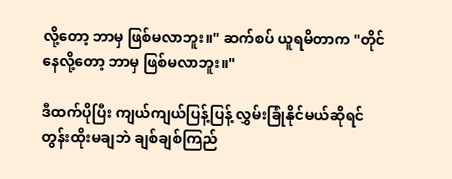လို့တော့ ဘာမှ ဖြစ်မလာဘူး။" ဆက်စပ် ယူရမိတာက "တိုင်နေလို့တော့ ဘာမှ ဖြစ်မလာဘူး။"

ဒီထက်ပိုပြီး ကျယ်ကျယ်ပြန့်ပြန့် လွှမ်းခြုံနိုင်မယ်ဆိုရင် တွန်းထိုးမချဘဲ ချစ်ချစ်ကြည်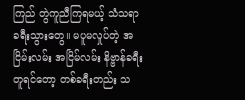ကြည် တွဲကူညီကြရမယ့် သံသရာ ခရီးသွားတွေ။ မပူမလှုပ်တဲ့ အငြိမ်းလမ်း အငြိမ်လမ်း နိဗ္ဗာန်ခရီး တူရင်တော့ တစ်ခရီးတည်း သ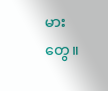မားတွေ။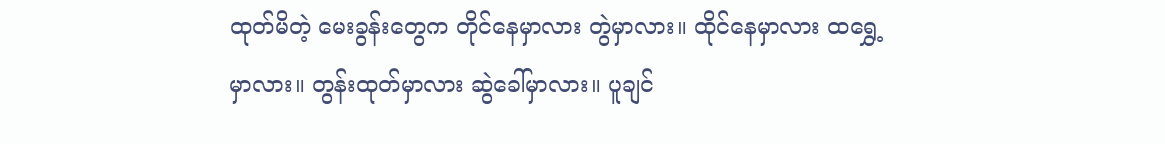ထုတ်မိတဲ့ မေးခွန်းတွေက တိုင်နေမှာလား တွဲမှာလား။ ထိုင်နေမှာလား ထရွှေ့မှာလား။ တွန်းထုတ်မှာလား ဆွဲခေါ်မှာလား။ ပူချင်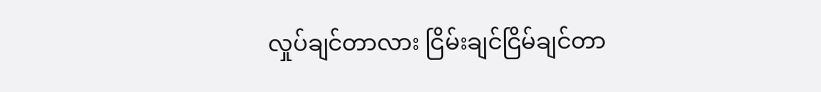လှုပ်ချင်တာလား ငြိမ်းချင်ငြိမ်ချင်တာ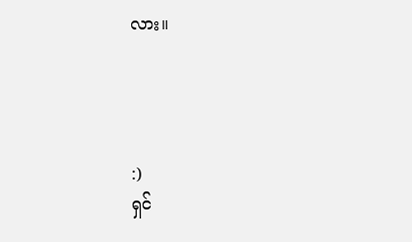လား။




:)
ရှင်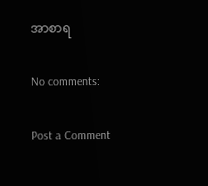အာစာရ

No comments:

Post a Comment